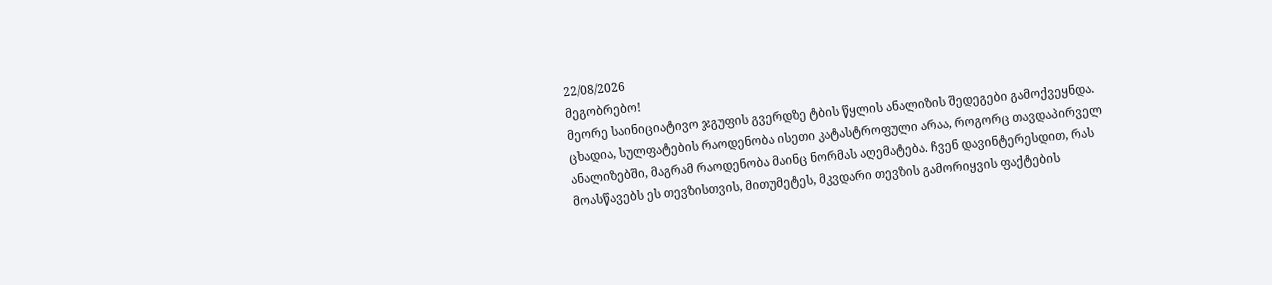22/08/2026
მეგობრებო!
მეორე საინიციატივო ჯგუფის გვერდზე ტბის წყლის ანალიზის შედეგები გამოქვეყნდა. ცხადია, სულფატების რაოდენობა ისეთი კატასტროფული არაა, როგორც თავდაპირველ ანალიზებში, მაგრამ რაოდენობა მაინც ნორმას აღემატება. ჩვენ დავინტერესდით, რას მოასწავებს ეს თევზისთვის, მითუმეტეს, მკვდარი თევზის გამორიყვის ფაქტების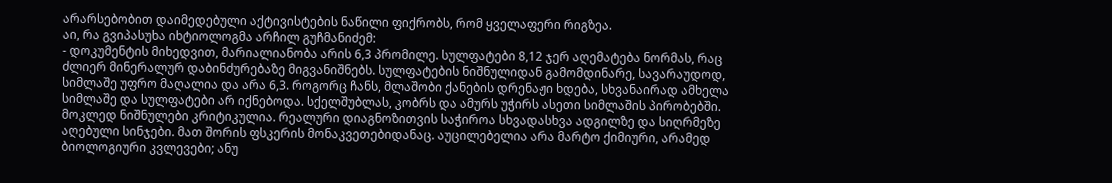არარსებობით დაიმედებული აქტივისტების ნაწილი ფიქრობს, რომ ყველაფერი რიგზეა.
აი, რა გვიპასუხა იხტიოლოგმა არჩილ გუჩმანიძემ:
- დოკუმენტის მიხედვით, მარიალიანობა არის 6,3 პრომილე. სულფატები 8,12 ჯერ აღემატება ნორმას, რაც ძლიერ მინერალურ დაბინძურებაზე მიგვანიშნებს. სულფატების ნიშნულიდან გამომდინარე, სავარაუდოდ, სიმლაშე უფრო მაღალია და არა 6,3. როგორც ჩანს, მლაშობი ქანების დრენაჟი ხდება, სხვანაირად ამხელა სიმლაშე და სულფატები არ იქნებოდა. სქელშუბლას, კობრს და ამურს უჭირს ასეთი სიმლაშის პირობებში. მოკლედ ნიშნულები კრიტიკულია. რეალური დიაგნოზითვის საჭიროა სხვადასხვა ადგილზე და სიღრმეზე აღებული სინჯები. მათ შორის ფსკერის მონაკვეთებიდანაც. აუცილებელია არა მარტო ქიმიური, არამედ ბიოლოგიური კვლევები; ანუ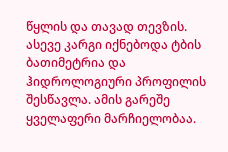წყლის და თავად თევზის. ასევე კარგი იქნებოდა ტბის ბათიმეტრია და ჰიდროლოგიური პროფილის შესწავლა. ამის გარეშე ყველაფერი მარჩიელობაა.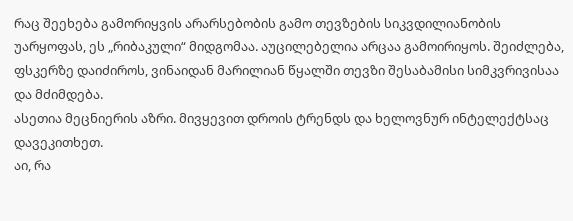რაც შეეხება გამორიყვის არარსებობის გამო თევზების სიკვდილიანობის უარყოფას, ეს „რიბაკული“ მიდგომაა. აუცილებელია არცაა გამოირიყოს. შეიძლება, ფსკერზე დაიძიროს, ვინაიდან მარილიან წყალში თევზი შესაბამისი სიმკვრივისაა და მძიმდება.
ასეთია მეცნიერის აზრი. მივყევით დროის ტრენდს და ხელოვნურ ინტელექტსაც დავეკითხეთ.
აი, რა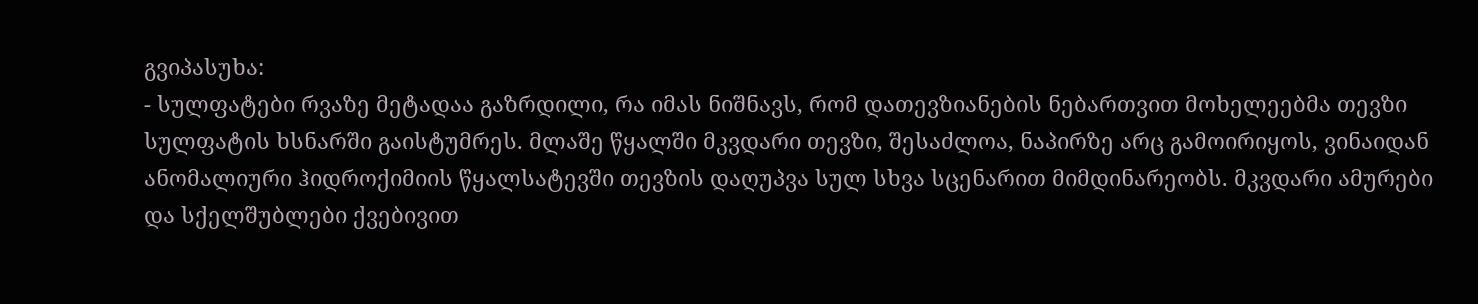გვიპასუხა:
- სულფატები რვაზე მეტადაა გაზრდილი, რა იმას ნიშნავს, რომ დათევზიანების ნებართვით მოხელეებმა თევზი სულფატის ხსნარში გაისტუმრეს. მლაშე წყალში მკვდარი თევზი, შესაძლოა, ნაპირზე არც გამოირიყოს, ვინაიდან ანომალიური ჰიდროქიმიის წყალსატევში თევზის დაღუპვა სულ სხვა სცენარით მიმდინარეობს. მკვდარი ამურები და სქელშუბლები ქვებივით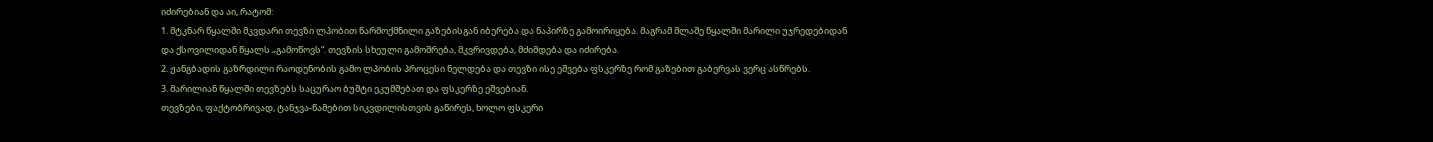იძირებიან და აი, რატომ:
1. მტკნარ წყალში მკვდარი თევზი ლპობით წარმოქმნილი გაზებისგან იბერება და ნაპირზე გამოირიყება. მაგრამ მლაშე წყალში მარილი უჯრედებიდან და ქსოვილიდან წყალს „გამოწოვს“. თევზის სხეული გამოშრება, მკვრივდება, მძიმდება და იძირება.
2. ჟანგბადის გაზრდილი რაოდენობის გამო ლპობის პროცესი ნელდება და თევზი ისე ეშვება ფსკერზე რომ გაზებით გაბერვას ვერც ასწრებს.
3. მარილიან წყალში თევზებს საცურაო ბუშტი ეკუმშებათ და ფსკერზე ეშვებიან.
თევზები, ფაქტობრივად, ტანჯვა-წამებით სიკვდილისთვის გაწირეს, ხოლო ფსკერი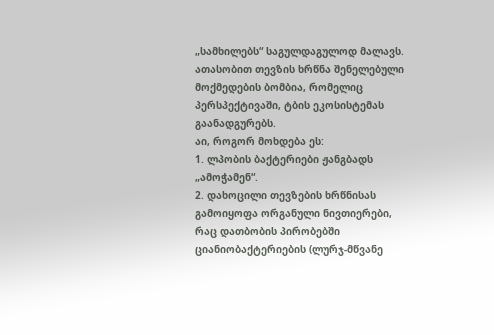„სამხილებს“ საგულდაგულოდ მალავს. ათასობით თევზის ხრწნა შენელებული მოქმედების ბომბია, რომელიც პერსპექტივაში, ტბის ეკოსისტემას გაანადგურებს.
აი, როგორ მოხდება ეს:
1. ლპობის ბაქტერიები ჟანგბადს „ამოჭამენ“.
2. დახოცილი თევზების ხრწნისას გამოიყოფა ორგანული ნივთიერები, რაც დათბობის პირობებში ციანიობაქტერიების (ლურჯ-მწვანე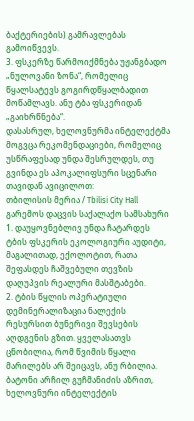ბაქტერიების) გამრავლებას გამოიწვევს.
3. ფსკერზე წარმოიქმნება უჟანგბადო „ნულოვანი ზონა“, რომელიც წყალსატევს გოგირდწყალბადით მოწამლავს. ანუ ტბა ფსკერიდან „გაიხრწნება“.
დასასრულ, ხელოვნურმა ინტელექტმა მოგვცა რეკომენდაციები, რომელიც უსწრაფესად უნდა შესრულდეს, თუ გვინდა ეს აპოკალიფსური სცენარი თავიდან ავიცილოთ:
თბილისის მერია / Tbilisi City Hall
გარემოს დაცვის საქალაქო სამსახური
1. დაუყოვნებლივ უნდა ჩატარდეს ტბის ფსკერის ეკოლოგიური აუდიტი, მაგალითად, ექოლოტით, რათა შეფასდეს ჩაშვებული თევზის დაღუპვის რეალური მასშტაბები.
2. ტბის წყლის ოპერატიული დემინერალიზაცია ნალექის რესურსით ბუნერივი შევსების აღდგენის გზით. ყველასათვს ცნობილია, რომ წვიმის წყალი მარილებს არ შეიცავს, ანუ რბილია.
ბატონი არჩილ გუჩმანიძის აზრით, ხელოვნური ინტელექტის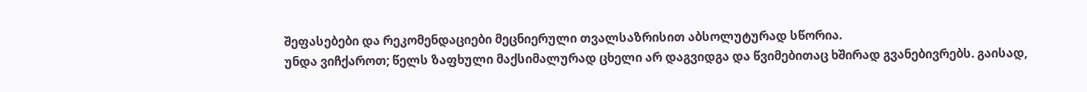შეფასებები და რეკომენდაციები მეცნიერული თვალსაზრისით აბსოლუტურად სწორია.
უნდა ვიჩქაროთ; წელს ზაფხული მაქსიმალურად ცხელი არ დაგვიდგა და წვიმებითაც ხშირად გვანებივრებს. გაისად,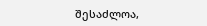შესაძლოა,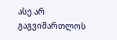ასე არ გაგვიმართლოს